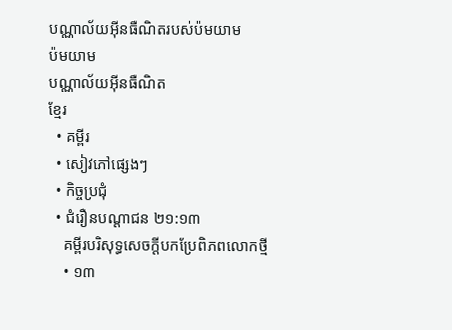បណ្ណាល័យអ៊ីនធឺណិតរបស់ប៉មយាម
ប៉មយាម
បណ្ណាល័យអ៊ីនធឺណិត
ខ្មែរ
  • គម្ពីរ
  • សៀវភៅផ្សេងៗ
  • កិច្ចប្រជុំ
  • ជំរឿនបណ្ដាជន ២១:១៣
    គម្ពីរបរិសុទ្ធសេចក្ដីបកប្រែពិភពលោកថ្មី
    • ១៣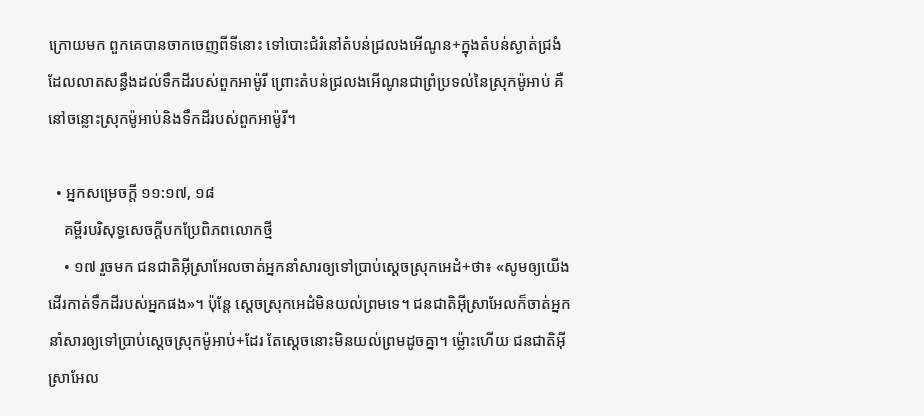ក្រោយមក ពួកគេបានចាកចេញពីទីនោះ ទៅបោះជំរំនៅតំបន់ជ្រលងអើណូន+ក្នុងតំបន់ស្ងាត់ជ្រងំ ដែលលាតសន្ធឹងដល់ទឹកដីរបស់ពួកអាម៉ូរី ព្រោះតំបន់ជ្រលងអើណូនជាព្រំប្រទល់នៃស្រុកម៉ូអាប់ គឺនៅចន្លោះស្រុកម៉ូអាប់និងទឹកដីរបស់ពួកអាម៉ូរី។

  • អ្នកសម្រេចក្ដី ១១:១៧, ១៨
    គម្ពីរបរិសុទ្ធសេចក្ដីបកប្រែពិភពលោកថ្មី
    • ១៧ រួចមក ជនជាតិអ៊ីស្រាអែលចាត់អ្នកនាំសារឲ្យទៅប្រាប់ស្ដេចស្រុកអេដំ+ថា៖ «សូមឲ្យយើងដើរកាត់ទឹកដីរបស់អ្នកផង»។ ប៉ុន្តែ ស្ដេចស្រុកអេដំមិនយល់ព្រមទេ។ ជនជាតិអ៊ីស្រាអែលក៏ចាត់អ្នកនាំសារឲ្យទៅប្រាប់ស្ដេចស្រុកម៉ូអាប់+ដែរ តែស្ដេចនោះមិនយល់ព្រមដូចគ្នា។ ម្ល៉ោះហើយ ជនជាតិអ៊ីស្រាអែល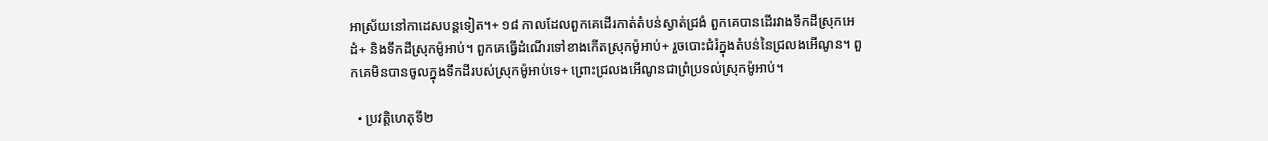អាស្រ័យនៅកាដេសបន្តទៀត។+ ១៨ កាលដែលពួកគេដើរកាត់តំបន់ស្ងាត់ជ្រងំ ពួកគេបានដើរវាងទឹកដីស្រុកអេដំ+ និងទឹកដីស្រុកម៉ូអាប់។ ពួកគេធ្វើដំណើរទៅខាងកើតស្រុកម៉ូអាប់+ រួចបោះជំរំក្នុងតំបន់នៃជ្រលងអើណូន។ ពួកគេមិនបានចូលក្នុងទឹកដីរបស់ស្រុកម៉ូអាប់ទេ+ ព្រោះជ្រលងអើណូនជាព្រំប្រទល់ស្រុកម៉ូអាប់។

  • ប្រវត្តិហេតុទី២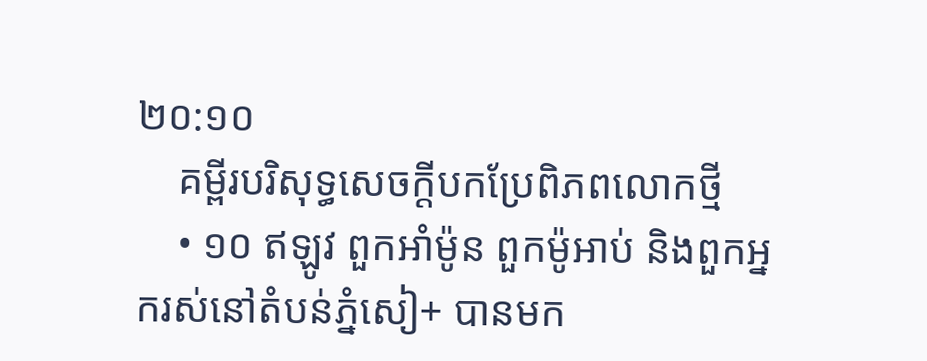២០:១០
    គម្ពីរបរិសុទ្ធសេចក្ដីបកប្រែពិភពលោកថ្មី
    • ១០ ឥឡូវ ពួកអាំម៉ូន ពួកម៉ូអាប់ និងពួកអ្នករស់នៅតំបន់ភ្នំសៀ+ បានមក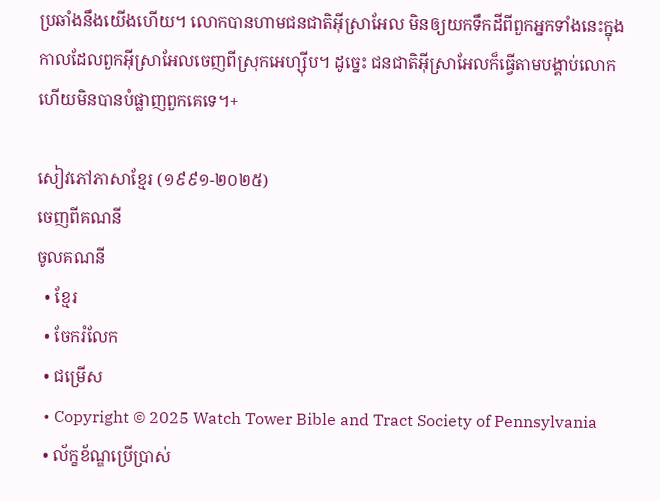ប្រឆាំងនឹងយើងហើយ។ លោកបានហាមជនជាតិអ៊ីស្រាអែល មិនឲ្យយកទឹកដីពីពួកអ្នកទាំងនេះក្នុងកាលដែលពួកអ៊ីស្រាអែលចេញពីស្រុកអេហ្ស៊ីប។ ដូច្នេះ ជនជាតិអ៊ីស្រាអែលក៏ធ្វើតាមបង្គាប់លោក ហើយមិនបានបំផ្លាញពួកគេទេ។+

សៀវភៅភាសាខ្មែរ (១៩៩១-២០២៥)
ចេញពីគណនី
ចូលគណនី
  • ខ្មែរ
  • ចែករំលែក
  • ជម្រើស
  • Copyright © 2025 Watch Tower Bible and Tract Society of Pennsylvania
  • ល័ក្ខខ័ណ្ឌប្រើប្រាស់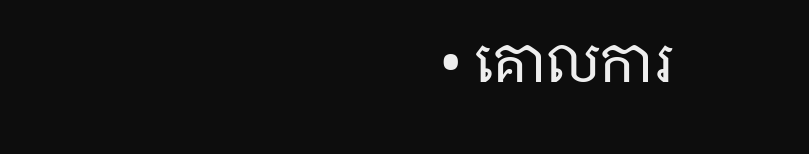• គោលការ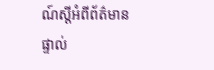ណ៍ស្ដីអំពីព័ត៌មានផ្ទាល់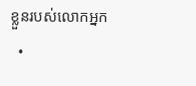ខ្លួនរបស់លោកអ្នក
  •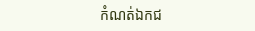កំណត់ឯកជ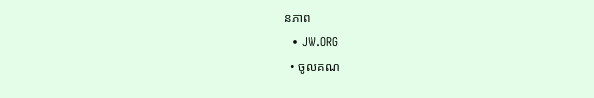នភាព
  • JW.ORG
  • ចូលគណ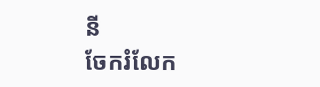នី
ចែករំលែក